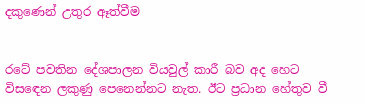දකුණෙන් උතුර ඈත්වීම


රටේ පවතින දේශපාලන වියවුල් කාරී බව අද හෙට විසඳෙන ලකුණු පෙනෙන්නට නැත. ඊට ප්‍රධාන හේතුව වී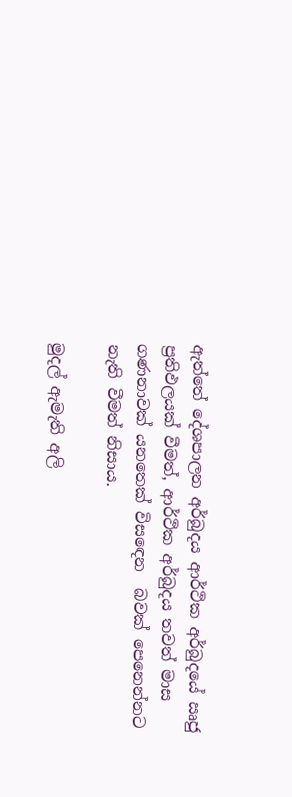ඇත්තේ දේශපාලන අර්බුදය ආර්ථික අර්බුදයේ ඍජු ප්‍රතිඵලයක් වීමත්, ආර්ථික අර්බුදය තවත් මාස ගණනාවක් යනතෙක් විසඳෙන  බවක් පෙනෙන්නට නැති වීමත් නිසාය.

මුදල් ඇමැති අලි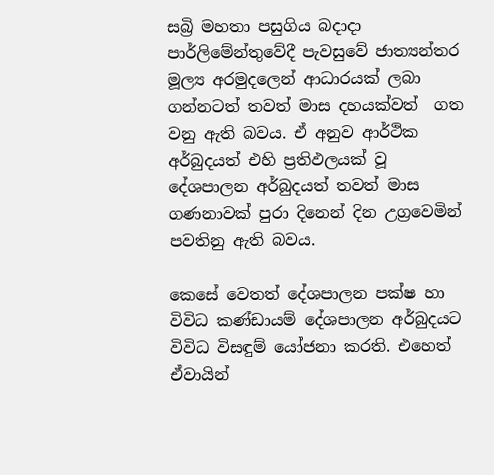සබ්‍රි මහතා පසුගිය බදාදා  පාර්ලිමේන්තුවේදී පැවසුවේ ජාත්‍යන්තර මූල්‍ය අරමුදලෙන් ආධාරයක් ලබා ගන්නටත් තවත් මාස දහයක්වත්  ගත වනු ඇති බවය. ඒ අනුව ආර්ථික අර්බුදයත් එහි ප්‍රතිඵලයක් වූ දේශපාලන අර්බුදයත් තවත් මාස ගණනාවක් පුරා දිනෙන් දින උග්‍රවෙමින් පවතිනු ඇති බවය.

කෙසේ වෙතත් දේශපාලන පක්ෂ හා විවිධ කණ්ඩායම් දේශපාලන අර්බුදයට විවිධ විසඳුම් යෝජනා කරති. එහෙත් ඒවායින්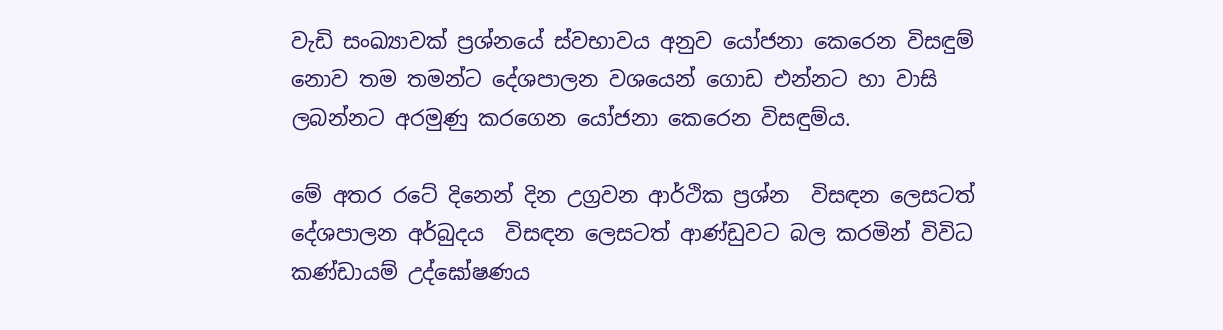වැඩි සංඛ්‍යාවක් ප්‍රශ්නයේ ස්වභාවය අනුව යෝජනා කෙරෙන විසඳුම් නොව තම තමන්ට දේශපාලන වශයෙන් ගොඩ එන්නට හා වාසි ලබන්නට අරමුණු කරගෙන යෝජනා කෙරෙන විසඳුම්ය.

මේ අතර රටේ දිනෙන් දින උග්‍රවන ආර්ථික ප්‍රශ්න  විසඳන ලෙසටත් දේශපාලන අර්බුදය  විසඳන ලෙසටත් ආණ්ඩුවට බල කරමින් විවිධ කණ්ඩායම් උද්ඝෝෂණය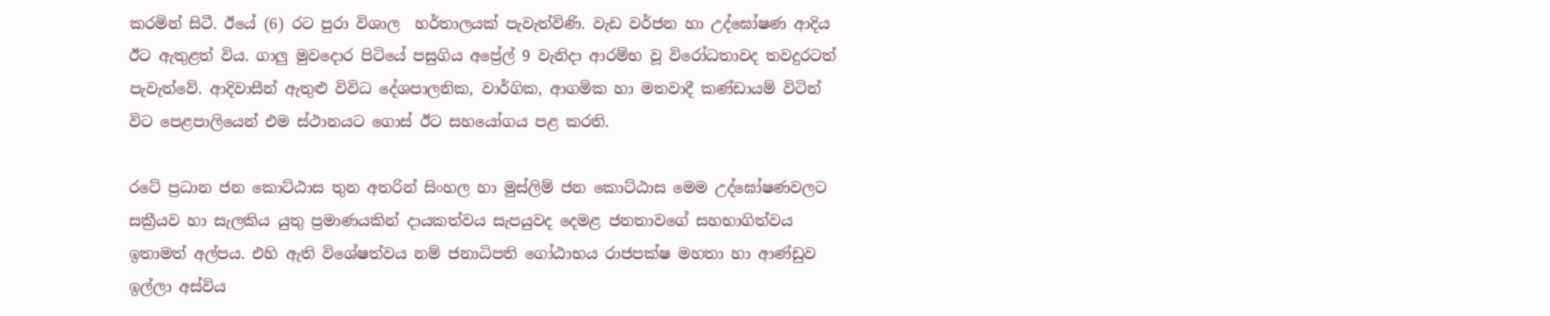කරමින් සිටී. ඊයේ (6) රට පුරා විශාල  හර්තාලයක් පැවැත්විණි. වැඩ වර්ජන හා උද්ඝෝෂණ ආදිය ඊට ඇතුළත් විය. ගාලු මුවදොර පිටියේ පසුගිය අප්‍රේල් 9 වැනිදා ආරම්භ වූ විරෝධතාවද තවදුරටත් පැවැත්වේ. ආදිවාසීන් ඇතුළු විවිධ දේශපාලනික, වාර්ගික, ආගමික හා මතවාදී කණ්ඩායම් විටින්  විට පෙළපාලියෙන් එම ස්ථානයට ගොස් ඊට සහයෝගය පළ කරති.

රටේ ප්‍රධාන ජන කොට්ඨාස තුන අතරින් සිංහල හා මුස්ලිම් ජන කොට්ඨාස මෙම උද්ඝෝෂණවලට සක්‍රීයව හා සැලකිය යුතු ප්‍රමාණයකින් දායකත්වය සැපයුවද දෙමළ ජනතාවගේ සහභාගිත්වය ඉතාමත් අල්පය. එහි ඇති විශේෂත්වය නම් ජනාධිපති ගෝඨාභය රාජපක්ෂ මහතා හා ආණ්ඩුව ඉල්ලා අස්විය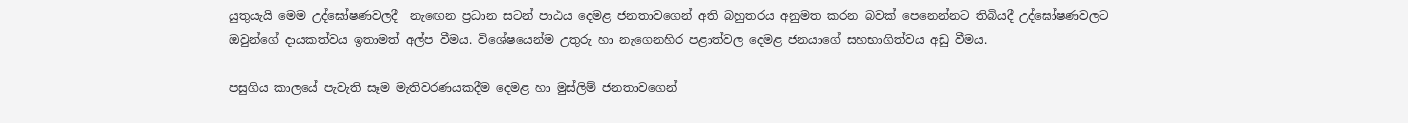යුතුයැයි මෙම උද්ඝෝෂණවලදී  නැඟෙන ප්‍රධාන සටන් පාඨය දෙමළ ජනතාවගෙන් අති බහුතරය අනුමත කරන බවක් පෙනෙන්නට තිබියදී උද්ඝෝෂණවලට ඔවුන්ගේ දායකත්වය ඉතාමත් අල්ප වීමය. විශේෂයෙන්ම උතුරු හා නැගෙනහිර පළාත්වල දෙමළ ජනයාගේ සහභාගිත්වය අඩු වීමය.

පසුගිය කාලයේ පැවැති සෑම මැතිවරණයකදීම දෙමළ හා මුස්ලිම් ජනතාවගෙන්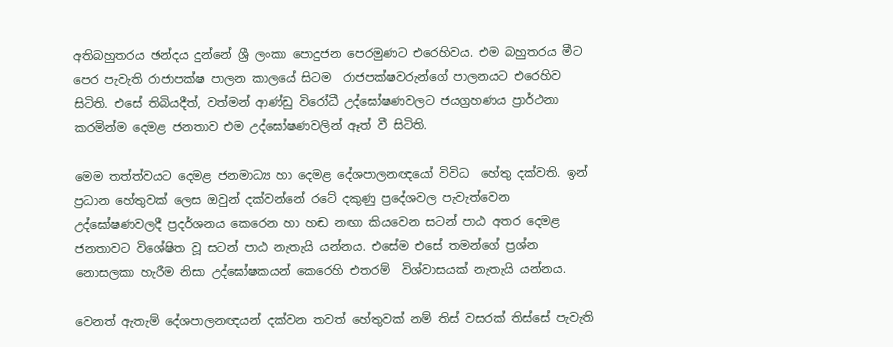අතිබහුතරය ඡන්දය දුන්නේ ශ්‍රී ලංකා පොදුජන පෙරමුණට එරෙහිවය. එම බහුතරය මීට පෙර පැවැති රාජාපක්ෂ පාලන කාලයේ සිටම  රාජපක්ෂවරුන්ගේ පාලනයට එරෙහිව සිටිති. එසේ තිබියදීත්, වත්මන් ආණ්ඩු විරෝධී උද්ඝෝෂණවලට ජයග්‍රහණය ප්‍රාර්ථනා කරමින්ම දෙමළ ජනතාව එම උද්ඝෝෂණවලින් ඈත් වී සිටිති.

මෙම තත්ත්වයට දෙමළ ජනමාධ්‍ය හා දෙමළ දේශපාලනඥයෝ විවිධ  හේතු දක්වති. ඉන් ප්‍රධාන හේතුවක් ලෙස ඔවුන් දක්වන්නේ රටේ දකුණු ප්‍රදේශවල පැවැත්වෙන උද්ඝෝෂණවලදී ප්‍රදර්ශනය කෙරෙන හා හඬ නඟා කියවෙන සටන් පාඨ අතර දෙමළ ජනතාවට විශේෂිත වූ සටන් පාඨ නැතැයි යන්නය. එසේම එසේ තමන්ගේ ප්‍රශ්න නොසලකා හැරීම නිසා උද්ඝෝෂකයන් කෙරෙහි එතරම්  විශ්වාසයක් නැතැයි යන්නය.

වෙනත් ඇතැම් දේශපාලනඥයන් දක්වන තවත් හේතුවක් නම් තිස් වසරක් තිස්සේ පැවැති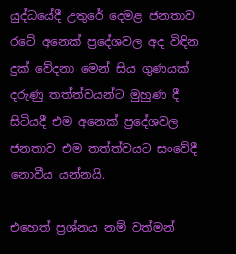යුද්ධයේදී උතුරේ දෙමළ ජනතාව රටේ අනෙක් ප්‍රදේශවල අද විඳින දුක් වේදනා මෙන් සිය ගුණයක් දරුණු තත්ත්වයන්ට මුහුණ දී  සිටියදී එම අනෙක් ප්‍රදේශවල ජනතාව එම තත්ත්වයට සංවේදී නොවීය යන්නයි.

එහෙත් ප්‍රශ්නය නම් වත්මන්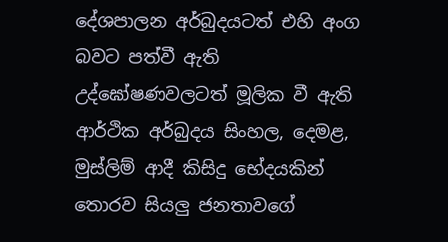දේශපාලන අර්බුදයටත් එහි අංග බවට පත්වී ඇති උද්ඝෝෂණවලටත් මූලික වී ඇති ආර්ථික අර්බුදය සිංහල, දෙමළ, මුස්ලිම් ආදී කිසිදු භේදයකින් තොරව සියලු ජනතාවගේ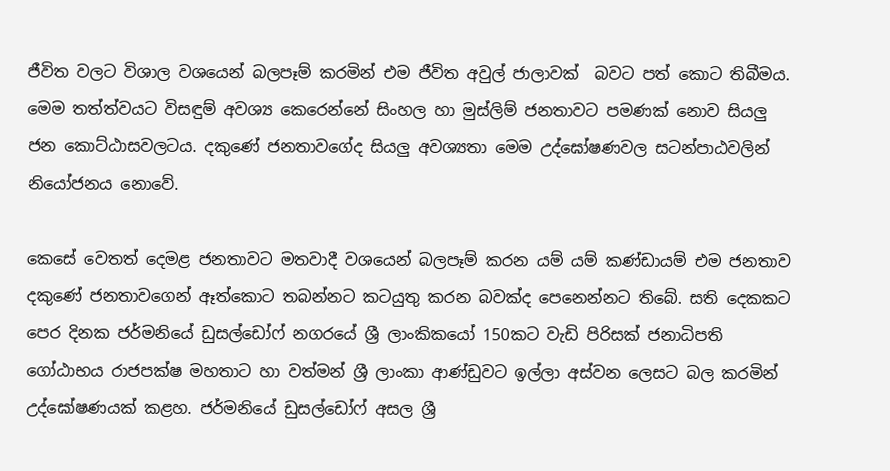ජීවිත වලට විශාල වශයෙන් බලපෑම් කරමින් එම ජීවිත අවුල් ජාලාවක්  බවට පත් කොට තිබීමය. මෙම තත්ත්වයට විසඳුම් අවශ්‍ය කෙරෙන්නේ සිංහල හා මුස්ලිම් ජනතාවට පමණක් නොව සියලු ජන කොට්ඨාසවලටය. දකුණේ ජනතාවගේද සියලු අවශ්‍යතා මෙම උද්ඝෝෂණවල සටන්පාඨවලින් නියෝජනය නොවේ.

කෙසේ වෙතත් දෙමළ ජනතාවට මතවාදී වශයෙන් බලපෑම් කරන යම් යම් කණ්ඩායම් එම ජනතාව දකුණේ ජනතාවගෙන් ඈත්කොට තබන්නට කටයුතු කරන බවක්ද පෙනෙන්නට තිබේ. සති දෙකකට පෙර දිනක ජර්මනියේ ඩුසල්ඩෝෆ් නගරයේ ශ්‍රී ලාංකිකයෝ 150කට වැඩි පිරිසක් ජනාධිපති ගෝඨාභය රාජපක්ෂ මහතාට හා වත්මන් ශ්‍රී ලාංකා ආණ්ඩුවට ඉල්ලා අස්වන ලෙසට බල කරමින් උද්ඝෝෂණයක් කළහ. ජර්මනියේ ඩුසල්ඩෝෆ් අසල ශ්‍රී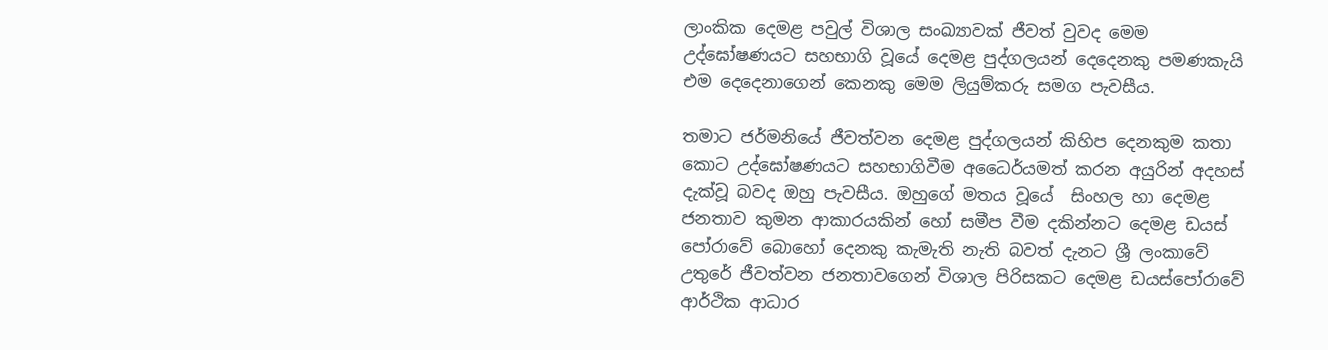ලාංකික දෙමළ පවුල් විශාල සංඛ්‍යාවක් ජීවත් වුවද මෙම උද්ඝෝෂණයට සහභාගි වූයේ දෙමළ පුද්ගලයන් දෙදෙනකු පමණකැයි එම දෙදෙනාගෙන් කෙනකු මෙම ලියුම්කරු සමග පැවසීය.

තමාට ජර්මනියේ ජීවත්වන දෙමළ පුද්ගලයන් කිහිප දෙනකුම කතා කොට උද්ඝෝෂණයට සහභාගිවීම අධෛර්යමත් කරන අයුරින් අදහස් දැක්වූ බවද ඔහු පැවසීය. ඔහුගේ මතය වූයේ  සිංහල හා දෙමළ ජනතාව කුමන ආකාරයකින් හෝ සමීප වීම දකින්නට දෙමළ ඩයස් පෝරාවේ බොහෝ දෙනකු කැමැති නැති බවත් දැනට ශ්‍රී ලංකාවේ උතුරේ ජීවත්වන ජනතාවගෙන් විශාල පිරිසකට දෙමළ ඩයස්පෝරාවේ ආර්ථික ආධාර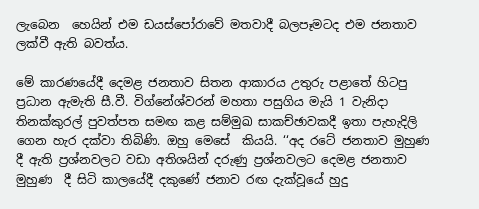ලැබෙන  හෙයින් එම ඩයස්පෝරාවේ මතවාදී බලපෑමටද එම ජනතාව ලක්වී ඇති බවත්ය.

මේ කාරණයේදී දෙමළ ජනතාව සිතන ආකාරය උතුරු පළාතේ හිටපු ප්‍රධාන ඇමැති සී.වී. විග්නේශ්වරන් මහතා පසුගිය මැයි 1 වැනිදා තිනක්කුරල් පුවත්පත සමඟ කළ සම්මුඛ සාකච්ඡාවකදී ඉතා පැහැදිලි ගෙන හැර දක්වා තිබිණි. ඔහු මෙසේ  කියයි. ‘‘අද රටේ ජනතාව මුහුණ දී ඇති ප්‍රශ්නවලට වඩා අතිශයින් දරුණු ප්‍රශ්නවලට දෙමළ ජනතාව මුහුණ  දී සිටි කාලයේදී දකුණේ ජනාව රඟ දැක්වූයේ හුදු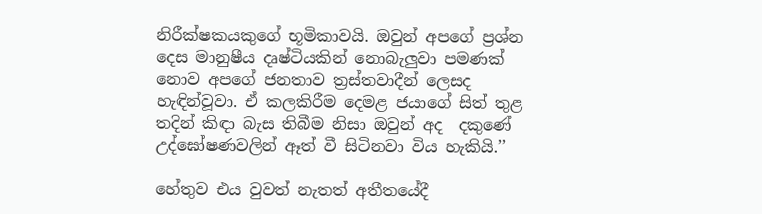නිරීක්ෂකයකුගේ භූමිකාවයි. ඔවුන් අපගේ ප්‍රශ්න දෙස මානුෂීය දෘෂ්ටියකින් නොබැලුවා පමණක් නොව අපගේ ජනතාව ත්‍රස්තවාදීන් ලෙසද හැඳින්වූවා. ඒ කලකිරීම දෙමළ ජයාගේ සිත් තුළ තදින් කිඳා බැස තිබීම නිසා ඔවුන් අද  දකුණේ උද්ඝෝෂණවලින් ඈත් වී සිටිනවා විය හැකියි.’’

හේතුව එය වුවත් නැතත් අතීතයේදී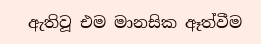ඇතිවූ එම මානසික ඈත්වීම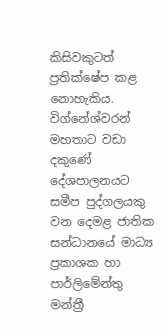කිසිවකුටත් ප්‍රතික්ෂේප කළ නොහැකිය. විග්නේශ්වරන් මහතාට වඩා දකුණේ දේශපාලනයට සමීප පුද්ගලයකු වන දෙමළ ජාතික සන්ධානයේ මාධ්‍ය ප්‍රකාශක හා පාර්ලිමේන්තු මන්ත්‍රී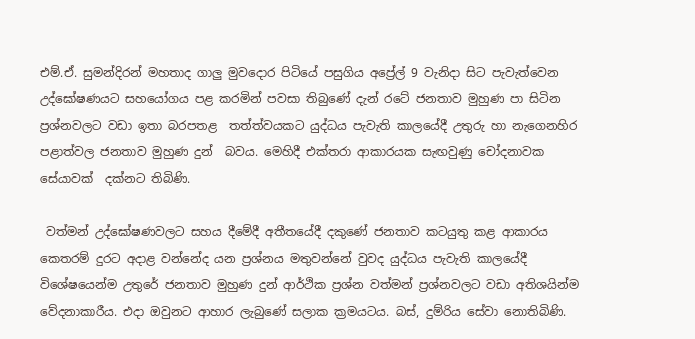එම්.ඒ. සුමන්දිරන් මහතාද ගාලු මුවදොර පිටියේ පසුගිය අප්‍රේල් 9 වැනිදා සිට පැවැත්වෙන උද්ඝෝෂණයට සහයෝගය පළ කරමින් පවසා තිබුණේ දැන් රටේ ජනතාව මුහුණ පා සිටින ප්‍රශ්නවලට වඩා ඉතා බරපතළ  තත්ත්වයකට යුද්ධය පැවැති කාලයේදී උතුරු හා නැගෙනහිර පළාත්වල ජනතාව මුහුණ දුන්  බවය. මෙහිදී එක්තරා ආකාරයක සැඟවුණු චෝදනාවක සේයාවක්  දක්නට තිබිණි.

 වත්මන් උද්ඝෝෂණවලට සහය දීමේදී අතීතයේදී දකුණේ ජනතාව කටයුතු කළ ආකාරය කෙතරම් දුරට අදාළ වන්නේද යන ප්‍රශ්නය මතුවන්නේ වුවද යුද්ධය පැවැති කාලයේදී  විශේෂයෙන්ම උතුරේ ජනතාව මුහුණ දුන් ආර්ථික ප්‍රශ්න වත්මන් ප්‍රශ්නවලට වඩා අතිශයින්ම වේදනාකාරීය. එදා ඔවුනට ආහාර ලැබුණේ සලාක ක්‍රමයටය. බස්, දුම්රිය සේවා නොතිබිණි.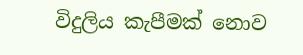විදුලිය කැපීමක් නොව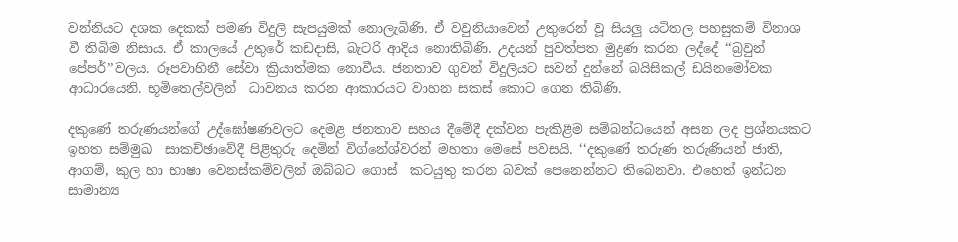වන්නියට දශක දෙකක් පමණ විදුලි සැපයුමක් නොලැබිණි. ඒ වවුනියාවෙන් උතුරෙන් වූ සියලු යටිතල පහසුකම් විනාශ වී තිබිම නිසාය. ඒ කාලයේ උතුරේ කඩදාසි, බැටරි ආදිය නොතිබිණි. උදයන් පුවත්පත මුද්‍රණ කරන ලද්දේ ‘‘බ්‍රවුන් පේපර්’’වලය. රූපවාහිනී සේවා ක්‍රියාත්මක නොවීය. ජනතාව ගුවන් විදුලියට සවන් දුන්නේ බයිසිකල් ඩයිනමෝවක ආධාරයෙනි. භූමිතෙල්වලින්  ධාවනය කරන ආකාරයට වාහන සකස් කොට ගෙන තිබිණි.

දකුණේ තරුණයන්ගේ උද්ඝෝෂණවලට දෙමළ ජනතාව සහය දීමේදී දක්වන පැකිළීම සම්බන්ධයෙන් අසන ලද ප්‍රශ්නයකට ඉහත සම්මුඛ  සාකච්ඡාවේදී පිළිතුරු දෙමින් විග්නේශ්වරන් මහතා මෙසේ පවසයි. ‘‘දකුණේ තරුණ තරුණියන් ජාති, ආගම්, කුල හා භාෂා වෙනස්කම්වලින් ඔබ්බට ගොස්  කටයුතු කරන බවක් පෙනෙන්නට තිබෙනවා. එහෙත් ඉන්ධන  සාමාන්‍ය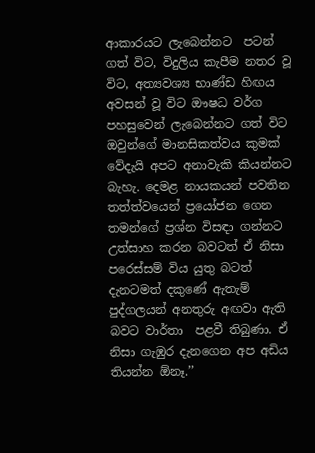ආකාරයට ලැබෙන්නට  පටන් ගත් විට, විදුලිය කැපීම නතර වූ විට, අත්‍යවශ්‍ය භාණ්ඩ හිඟය අවසන් වූ විට ඖෂධ වර්ග පහසුවෙන් ලැබෙන්නට ගත් විට ඔවුන්ගේ මානසිකත්වය කුමක් වේදැයි අපට අනාවැකි කියන්නට බැහැ. දෙමළ නායකයන් පවතින  තත්ත්වයෙන් ප්‍රයෝජන ගෙන තමන්ගේ ප්‍රශ්න විසඳා ගන්නට උත්සාහ කරන බවටත් ඒ නිසා පරෙස්සම් විය යුතු බටත් දැනටමත් දකුණේ ඇතැම් පුද්ගලයන් අනතුරු අඟවා ඇති බවට වාර්තා  පළවී තිබුණා. ඒ නිසා ගැඹුර දැනගෙන අප අඩිය තියන්න ඕනෑ.’’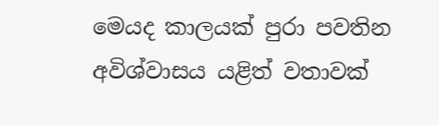මෙයද කාලයක් පුරා පවතින අවිශ්වාසය යළිත් වතාවක්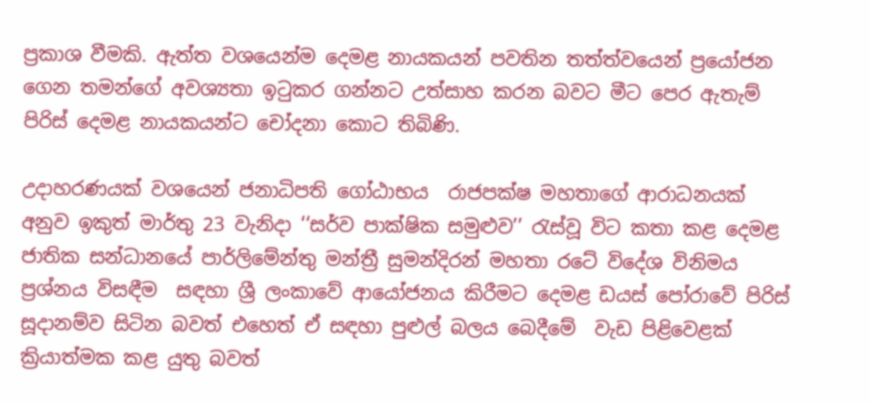ප්‍රකාශ වීමකි. ඇත්ත වශයෙන්ම දෙමළ නායකයන් පවතින තත්ත්වයෙන් ප්‍රයෝජන ගෙන තමන්ගේ අවශ්‍යතා ඉටුකර ගන්නට උත්සාහ කරන බවට මීට පෙර ඇතැම් පිරිස් දෙමළ නායකයන්ට චෝදනා කොට තිබිණි.

උදාහරණයක් වශයෙන් ජනාධිපති ගෝඨාභය  රාජපක්ෂ මහතාගේ ආරාධනයක් අනුව ඉකුත් මාර්තු 23 වැනිදා ‘‘සර්ව පාක්ෂික සමුළුව’’ රැස්වූ විට කතා කළ දෙමළ ජාතික සන්ධානයේ පාර්ලිමේන්තු මන්ත්‍රී සුමන්දිරන් මහතා රටේ විදේශ විනිමය  ප්‍රශ්නය විසඳීම  සඳහා ශ්‍රී ලංකාවේ ආයෝජනය කිරීමට දෙමළ ඩයස් පෝරාවේ පිරිස් සූදානම්ව සිටින බවත් එහෙත් ඒ සඳහා පුළුල් බලය බෙදීමේ  වැඩ පිළිවෙළක් ක්‍රියාත්මක කළ යුතු බවත්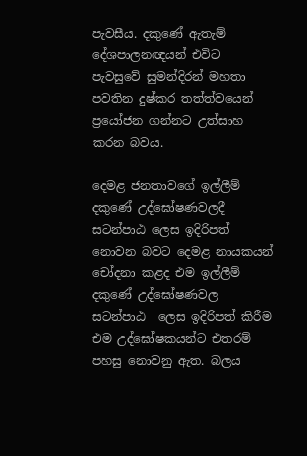පැවසීය. දකුණේ ඇතැම් දේශපාලනඥයන් එවිට පැවසුවේ සුමන්දිරන් මහතා පවතින දුෂ්කර තත්ත්වයෙන් ප්‍රයෝජන ගන්නට උත්සාහ කරන බවය.

දෙමළ ජනතාවගේ ඉල්ලීම් දකුණේ උද්ඝෝෂණවලදී සටන්පාඨ ලෙස ඉදිරිපත් නොවන බවට දෙමළ නායකයන් චෝදනා කළද එම ඉල්ලීම් දකුණේ උද්ඝෝෂණවල සටන්පාඨ  ලෙස ඉදිරිපත් කිරීම එම උද්ඝෝෂකයන්ට එතරම් පහසු නොවනු ඇත. බලය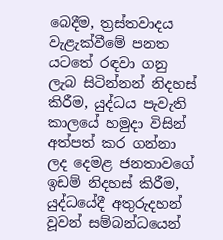බෙදීම, ත්‍රස්තවාදය වැළැක්වීමේ පනත යටතේ රඳවා ගනු ලැබ සිටින්නන් නිදහස් කිරීම, යුද්ධය පැවැති කාලයේ හමුදා විසින් අත්පත් කර ගන්නා ලද දෙමළ ජනතාවගේ ඉඩම් නිදහස් කිරීම, යුද්ධයේදී අතුරුදහන් වූවන් සම්බන්ධයෙන්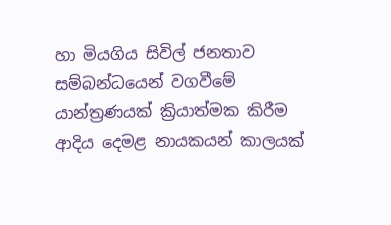හා මියගිය සිවිල් ජනතාව  සම්බන්ධයෙන් වගවීමේ යාන්ත්‍රණයක් ක්‍රියාත්මක කිරීම ආදිය දෙමළ නායකයන් කාලයක්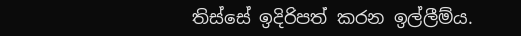තිස්සේ ඉදිරිපත් කරන ඉල්ලීම්ය.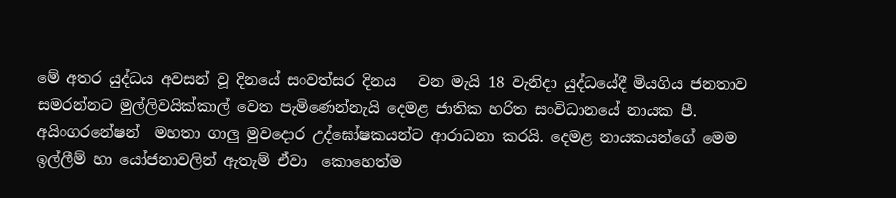මේ අතර යුද්ධය අවසන් වූ දිනයේ සංවත්සර දිනය   වන මැයි 18 වැනිදා යුද්ධයේදී මියගිය ජනතාව  සමරන්නට මුල්ලිවයික්කාල් වෙත පැමිණෙන්නැයි දෙමළ ජාතික හරිත සංවිධානයේ නායක පී. අයිංගරනේෂන්  මහතා ගාලු මුවදොර උද්ඝෝෂකයන්ට ආරාධනා කරයි. දෙමළ නායකයන්ගේ මෙම ඉල්ලීම් හා යෝජනාවලින් ඇතැම් ඒවා  කොහෙත්ම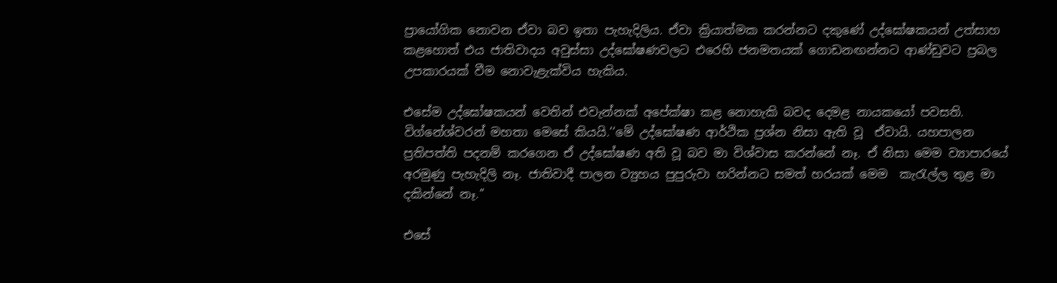ප්‍රායෝගික නොවන ඒවා බව ඉතා පැහැදිලිය. ඒවා ක්‍රියාත්මක කරන්නට දකුණේ උද්ඝෝෂකයන් උත්සාහ කළහොත් එය ජාතිවාදය අවුස්සා උද්ඝෝෂණවලට එරෙහි ජනමතයක් ගොඩනඟන්නට ආණ්ඩුවට ප්‍රබල උපකාරයක් වීම නොවැළැක්විය හැකිය.

එසේම උද්ඝෝෂකයන් වෙතින් එවැන්නක් අපේක්ෂා කළ නොහැකි බවද දෙමළ නායකයෝ පවසති. විග්නේශ්වරන් මහතා මෙසේ කියයි.‘‘මේ උද්ඝෝෂණ ආර්ථික ප්‍රශ්න නිසා ඇති වූ  ඒවායි. යහපාලන ප්‍රතිපත්ති පදනම් කරගෙන ඒ උද්ඝෝෂණ අති වූ බව මා විශ්වාස කරන්නේ නෑ. ඒ නිසා මෙම ව්‍යාපාරයේ අරමුණු පැහැදිලි නෑ. ජාතිවාදී පාලන ව්‍යුහය පුපුරුවා හරින්නට සමත් හරයක් මෙම  කැරැල්ල තුළ මා දකින්නේ නෑ.’’

එසේ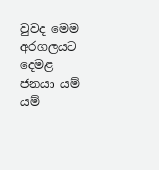වුවද මෙම අරගලයට දෙමළ ජනයා යම් යම්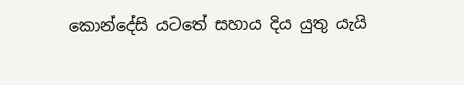කොන්දේසි යටතේ සහාය දිය යුතු යැයි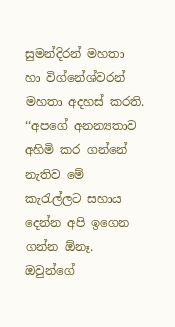සුමන්දිරන් මහතා හා විග්නේශ්වරන් මහතා අදහස් කරති. ‘‘අපගේ අනන්‍යතාව අහිමි කර ගන්නේ නැතිව මේ කැරැල්ලට සහාය දෙන්න අපි ඉගෙන ගන්න ඕනෑ.  ඔවුන්ගේ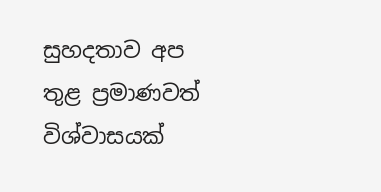සුහදතාව අප තුළ ප්‍රමාණවත් විශ්වාසයක්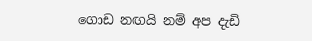ගොඩ නඟයි නම් අප දැඩි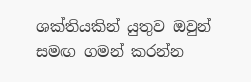ශක්තියකින් යුතුව ඔවුන් සමඟ ගමන් කරන්න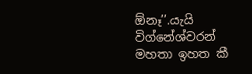ඕනෑ’’.යැයි විග්නේශ්වරන් මහතා ඉහත කී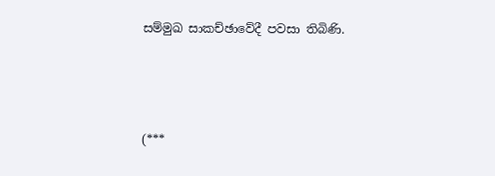සම්මුඛ සාකච්ඡාවේදී පවසා තිබිණි.



(***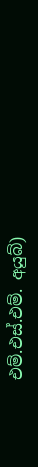එම්.එස්.එම්. අයුබ්)